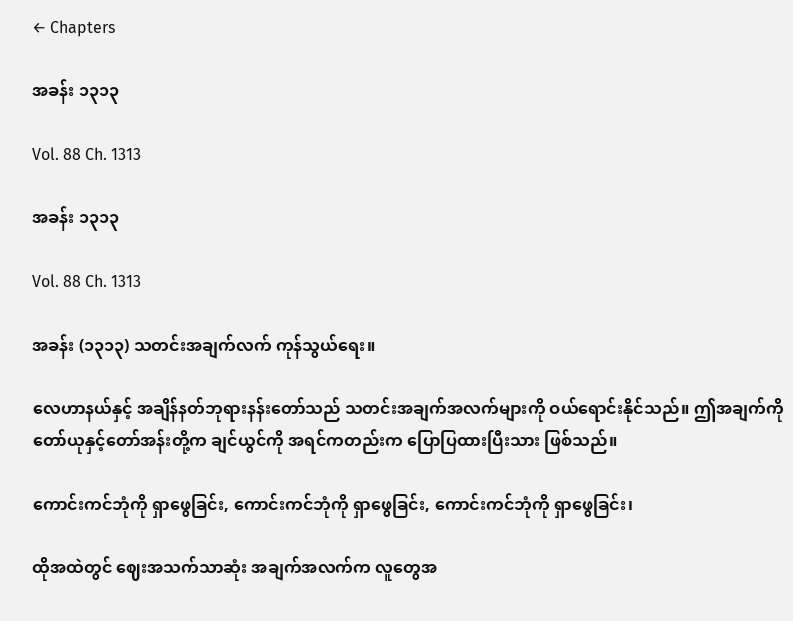← Chapters

အခန်း ၁၃၁၃

Vol. 88 Ch. 1313

အခန်း ၁၃၁၃

Vol. 88 Ch. 1313

အခန်း (၁၃၁၃) သတင်းအချက်လက် ကုန်သွယ်ရေး။

လေဟာနယ်နှင့် အချိန်နတ်ဘုရားနန်းတော်သည် သတင်းအချက်အလက်များကို ဝယ်ရောင်းနိုင်သည်။ ဤအချက်ကို တော်ယုနှင့်တော်အန်းတို့က ချင်ယွင်ကို အရင်ကတည်းက ပြောပြထားပြီးသား ဖြစ်သည်။

ကောင်းကင်ဘုံကို ရှာဖွေခြင်း, ကောင်းကင်ဘုံကို ရှာဖွေခြင်း, ကောင်းကင်ဘုံကို ရှာဖွေခြင်း၊

ထိုအထဲတွင် ဈေးအသက်သာဆုံး အချက်အလက်က လူတွေအ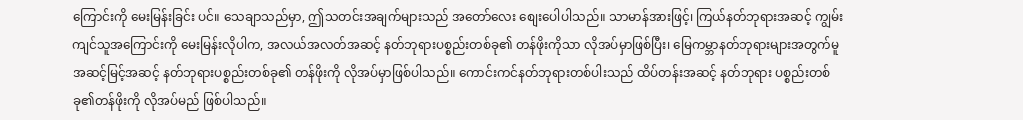ကြောင်းကို မေးမြန်းခြင်း ပင်။ သေချာသည်မှာ, ဤသတင်းအချက်များသည် အတော်လေး စျေးပေါပါသည်။ သာမာန်အားဖြင့်၊ ကြယ်နတ်ဘုရားအဆင့် ကျွမ်းကျင်သူအကြောင်းကို မေးမြန်းလိုပါက, အလယ်အလတ်အဆင့် နတ်ဘုရားပစ္စည်းတစ်ခု၏ တန်ဖိုးကိုသာ လိုအပ်မှာဖြစ်ပြီး၊ မြေကမ္ဘာနတ်ဘုရားများအတွက်မူ အဆင့်မြင့်အဆင့် နတ်ဘုရားပစ္စည်းတစ်ခု၏ တန်ဖိုးကို လိုအပ်မှာဖြစ်ပါသည်။ ကောင်းကင်နတ်ဘုရားတစ်ပါးသည် ထိပ်တန်းအဆင့် နတ်ဘုရား ပစ္စည်းတစ်ခု၏တန်ဖိုးကို လိုအပ်မည် ဖြစ်ပါသည်။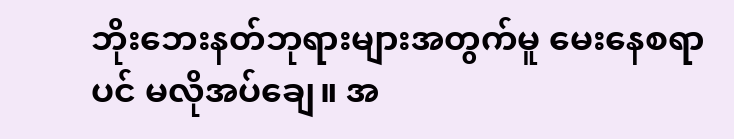ဘိုးဘေးနတ်ဘုရားများအတွက်မူ မေးနေစရာပင် မလိုအပ်ချေ။ အ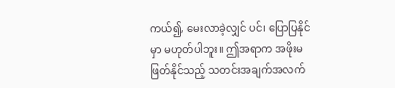ကယ်၍, မေးလာခဲ့လျှင် ပင်၊ ပြောပြနိုင်မှာ မဟုတ်ပါဘူး။ ဤအရာက အဖိုးမဖြတ်နိုင်သည့် သတင်းအချက်အလက်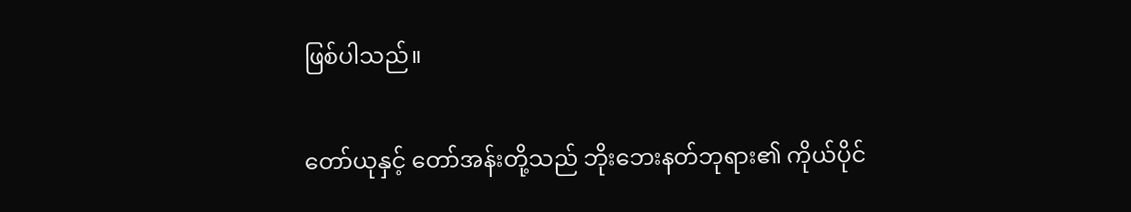ဖြစ်ပါသည်။

တော်ယုနှင့် တော်အန်းတို့သည် ဘိုးဘေးနတ်ဘုရား၏ ကိုယ်ပိုင်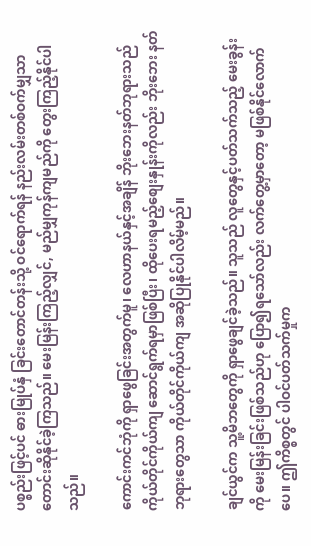ပစ္စည်းဖြင့်ပင် ဓားမြုပ်နှံ ခြင်းတောင်တန်းသို့ ဝင်ရောက်ရန် နည်းလမ်းတစ်ဝက်မျှသာ တောင်းဆိုနိုင်ခဲ့ကြသည်။ မေးမြန်းကြည့်လျှင်, မည်မျှကုန်ကျမည်ကို တွေးကြည့်နိုင်ပါသည်။

ကောင်းကင်ဘုံကို ရှာဖွေခြင်းအတွက်မူ၊ လေဟာနယ်နှင့်အချိန် ဘိုးဘေးနတ်ဘုရားသည် ကိုယ်တိုင်ကိုယ်ကျ ဆောင်ရွက်ရမှာဖြစ်ပြီး၊ ထိုပေးရမည့်စျေးနှုန်းကိုလည်း ဘိုးဘေး နတ်ဘုရားတွေသာ ကိုယ်တိုင်ကိုယ်ကျ အဆိုပြုနိုင်ပါလိမ့်မည်။

ချင်ယွင်က သူ့မိဘတွေကို ရှာဖွေချင်ခဲ့သည်။ သူသည် လူတွေနှင့်ပတ်သက်သည့် မေးခွန်းကို မေးမြန်းခြင်းဖြစ်သည်ဟု ပြော၍ရသော်လည်း လက်တွေ့မှာတော့ မဖြစ်နိုင်လောက်ပေ။ ဤကိစ္စတွင် ပါဝင်ပတ်သက်မှုက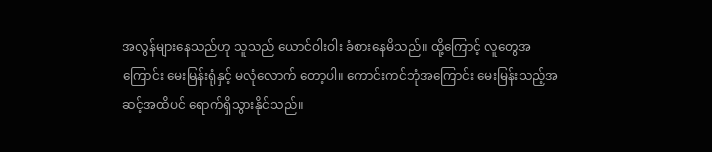အလွန်များနေသည်ဟု သူသည် ယောင်ဝါးဝါး ခံစားနေမိသည်။ ထို့ကြောင့် လူတွေအကြောင်း မေးမြန်းရုံနှင့် မလုံလောက် တော့ပါ။ ကောင်းကင်ဘုံအကြောင်း မေးမြန်းသည့်အဆင့်အထိပင် ရောက်ရှိသွားနိုင်သည်။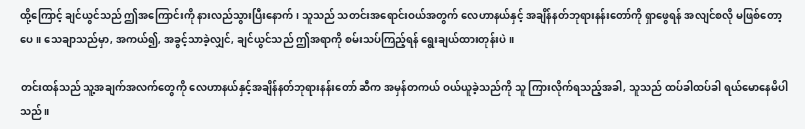ထို့ကြောင့် ချင်ယွင်သည် ဤအကြောင်းကို နားလည်သွားပြီးနောက်၊ သူသည် သတင်းအရောင်းဝယ်အတွက် လေဟာနယ်နှင့် အချိန်နတ်ဘုရားနန်းတော်ကို ရှာဖွေရန် အလျင်စလို မဖြစ်တော့ပေ။ သေချာသည်မှာ, အကယ်၍, အခွင့်သာခဲ့လျှင်, ချင်ယွင်သည် ဤအရာကို စမ်းသပ်ကြည့်ရန် ရွေးချယ်ထားတုန်းပဲ။

တင်းထန်သည် သူ့အချက်အလက်တွေကို လေဟာနယ်နှင့်အချိန်နတ်ဘုရားနန်းတော် ဆီက အမှန်တကယ် ဝယ်ယူခဲ့သည်ကို သူ ကြားလိုက်ရသည့်အခါ, သူသည် ထပ်ခါထပ်ခါ ရယ်မောနေမိပါသည်။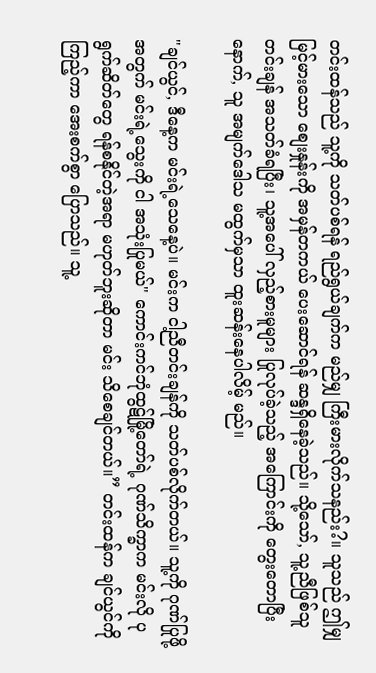တင်းထန်သည် သူ့ကို သတ်ပစ်ရန် ရည်ရွယ်ချက်က မည်မျှ ကြီးမားလိုက်သနည်း?။ သူသည် ဤမျှမြင့်မားသော စျေးနှုန်းကို အမှန်တကယ် ပေးဆောင်ရန် ဆန္ဒရှိနေခဲ့သည်။ သို့သော်, သူ့ညီဖြစ်သူ တင်းချန် အသတ်ခံရပြီး၊ သူ့အပေါ် လှည့်စားမူများ ပြုလုပ်ခဲ့သည့် အကြောင်းကို တွေးတောပြီးနောက်, သူ အမျက်ဒေါသ မထွက်မှသာ ထူးဆန်းနေပါလိမ့် မည်။

"ချင်ယွင်, ဒီနေ့က မင်းရဲ့သေနေ့ပဲ။ မင်းက ငါ့ညီတင်းချန်ကို သတ်ပစ်လိုက်တယ်။ သူ့ကို ဂုဏ်ပြုဖို့အတွက် မင်းရဲ့သွေးကို ငါ အသုံးပြုမယ်" ကောင်းကင်ဘုံထွဋ်မြို့တော်ရဲ့ ဂုဏ်သိက္ခာက မင်းလို ပုရွက်ဆိတ်တွေ ရန်စနိုင်တဲ့အရာ မဟုတ်ဘူးဆိုတာ မင်း သိစေချင်တယ်။” တင်းထန်က ချင်ယွင်ကိုကြည့်ကာ အေးစက်စွာ ပြောသည်။ သူ့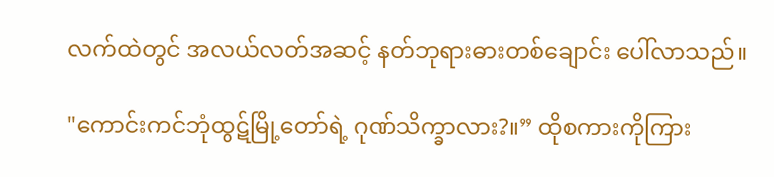လက်ထဲတွင် အလယ်လတ်အဆင့် နတ်ဘုရားဓားတစ်ချောင်း ပေါ်လာသည်။

"ကောင်းကင်ဘုံထွဋ်မြို့တော်ရဲ့ ဂုဏ်သိက္ခာလား?။” ထိုစကားကိုကြား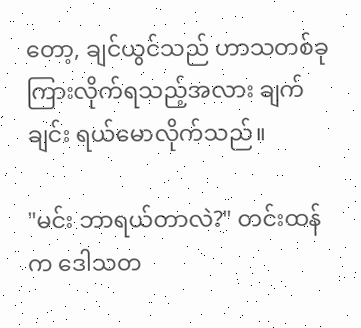တော့, ချင်ယွင်သည် ဟာသတစ်ခုကြားလိုက်ရသည့်အလား ချက်ချင်း ရယ်မောလိုက်သည်။

"မင်း ဘာရယ်တာလဲ?" တင်းထန်က ဒေါသတ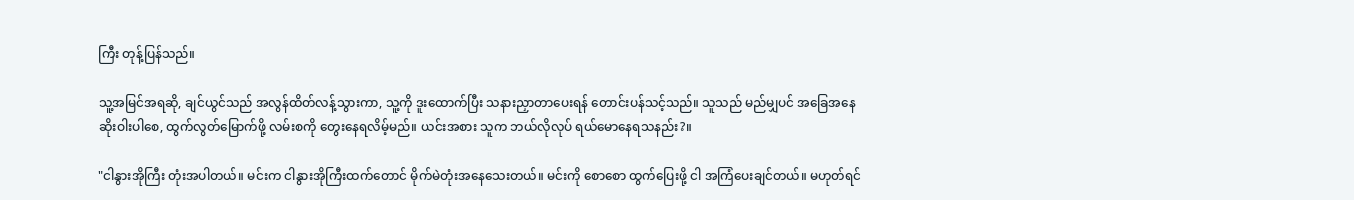ကြီး တုန့်ပြန်သည်။

သူ့အမြင်အရဆို, ချင်ယွင်သည် အလွန်ထိတ်လန့်သွားကာ, သူ့ကို ဒူးထောက်ပြီး သနားညှာတာပေးရန် တောင်းပန်သင့်သည်။ သူသည် မည်မျှပင် အခြေအနေဆိုးဝါးပါစေ, ထွက်လွတ်မြောက်ဖို့ လမ်းစကို တွေးနေရလိမ့်မည်။ ယင်းအစား သူက ဘယ်လိုလုပ် ရယ်မောနေရသနည်း?။

"ငါနွားအိုကြီး တုံးအပါတယ်။ မင်းက ငါနွားအိုကြီးထက်တောင် မိုက်မဲတုံးအနေသေးတယ်။ မင်းကို စောစော ထွက်ပြေးဖို့ ငါ အကြံပေးချင်တယ်။ မဟုတ်ရင်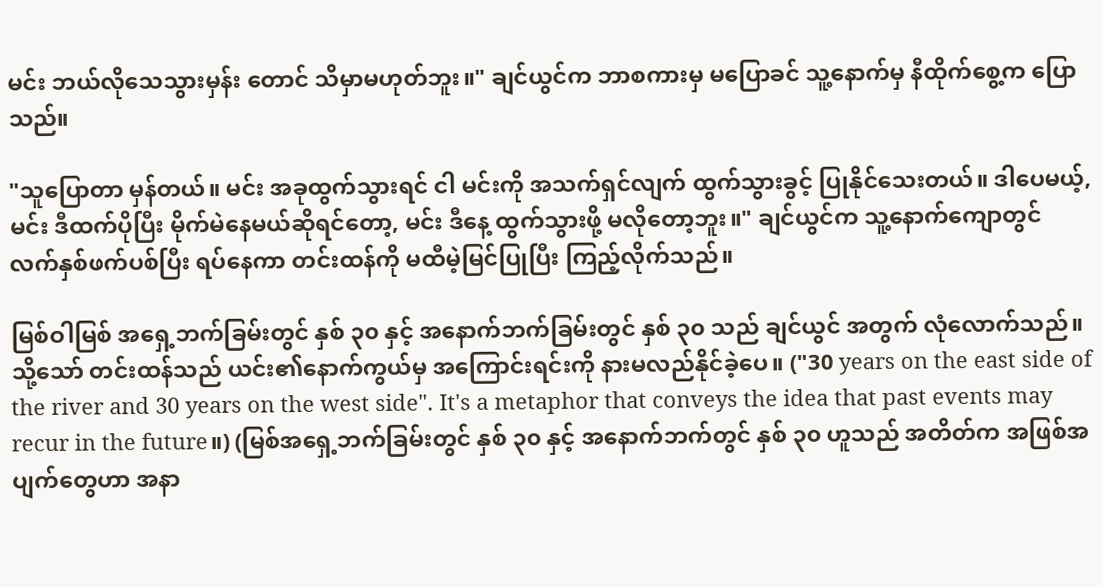မင်း ဘယ်လိုသေသွားမှန်း တောင် သိမှာမဟုတ်ဘူး။" ချင်ယွင်က ဘာစကားမှ မပြောခင် သူ့နောက်မှ နီထိုက်စွေ့က ပြောသည်။

"သူပြောတာ မှန်တယ်။ မင်း အခုထွက်သွားရင် ငါ မင်းကို အသက်ရှင်လျက် ထွက်သွားခွင့် ပြုနိုင်သေးတယ်။ ဒါပေမယ့်, မင်း ဒီထက်ပိုပြီး မိုက်မဲနေမယ်ဆိုရင်တော့, မင်း ဒီနေ့ ထွက်သွားဖို့ မလိုတော့ဘူး။" ချင်ယွင်က သူ့နောက်ကျောတွင် လက်နှစ်ဖက်ပစ်ပြီး ရပ်နေကာ တင်းထန်ကို မထီမဲ့မြင်ပြုပြီး ကြည့်လိုက်သည်။

မြစ်ဝါမြစ် အရှေ့ဘက်ခြမ်းတွင် နှစ် ၃၀ နှင့် အနောက်ဘက်ခြမ်းတွင် နှစ် ၃၀ သည် ချင်ယွင် အတွက် လုံလောက်သည်။ သို့သော် တင်းထန်သည် ယင်း၏နောက်ကွယ်မှ အကြောင်းရင်းကို နားမလည်နိုင်ခဲ့ပေ။ ("30 years on the east side of the river and 30 years on the west side". It's a metaphor that conveys the idea that past events may recur in the future။) (မြစ်အရှေ့ဘက်ခြမ်းတွင် နှစ် ၃၀ နှင့် အနောက်ဘက်တွင် နှစ် ၃၀ ဟူသည် အတိတ်က အဖြစ်အပျက်တွေဟာ အနာ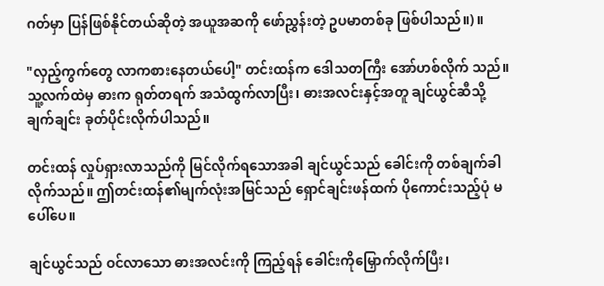ဂတ်မှာ ပြန်ဖြစ်နိုင်တယ်ဆိုတဲ့ အယူအဆကို ဖော်ညွှန်းတဲ့ ဥပမာတစ်ခု ဖြစ်ပါသည်။)။

"လှည့်ကွက်တွေ လာကစားနေတယ်ပေါ့" တင်းထန်က ဒေါသတကြီး အော်ဟစ်လိုက် သည်။ သူ့လက်ထဲမှ ဓားက ရုတ်တရက် အသံထွက်လာပြီး၊ ဓားအလင်းနှင့်အတူ ချင်ယွင်ဆီသို့ ချက်ချင်း ခုတ်ပိုင်းလိုက်ပါသည်။

တင်းထန် လှုပ်ရှားလာသည်ကို မြင်လိုက်ရသောအခါ ချင်ယွင်သည် ခေါင်းကို တစ်ချက်ခါလိုက်သည်။ ဤတင်းထန်၏မျက်လုံးအမြင်သည် ရှောင်ချင်းဖန်ထက် ပိုကောင်းသည့်ပုံ မပေါ်ပေ။

ချင်ယွင်သည် ဝင်လာသော ဓားအလင်းကို ကြည့်ရန် ခေါင်းကိုမြှောက်လိုက်ပြီး၊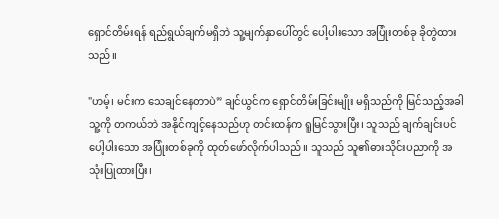ရှောင်တိမ်းရန် ရည်ရွယ်ချက်မရှိဘဲ သူ့မျက်နှာပေါ်တွင် ပေါ့ပါးသော အပြုံးတစ်ခု ခိုတွဲထားသည်။

"ဟမ့်၊ မင်းက သေချင်နေတာပဲ” ချင်ယွင်က ရှောင်တိမ်းခြင်းမျိုး မရှိသည်ကို မြင်သည့်အခါ သူ့ကို တကယ်ဘဲ အနိုင်ကျင့်နေသည်ဟု တင်းထန်က ရူမြင်သွားပြီး၊ သူသည် ချက်ချင်းပင် ပေါ့ပါးသော အပြုံးတစ်ခုကို ထုတ်ဖော်လိုက်ပါသည်။ သူသည် သူ၏ဓားသိုင်းပညာကို အသုံးပြုထားပြီး၊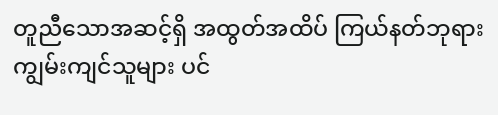တူညီသောအဆင့်ရှိ အထွတ်အထိပ် ကြယ်နတ်ဘုရား ကျွမ်းကျင်သူများ ပင်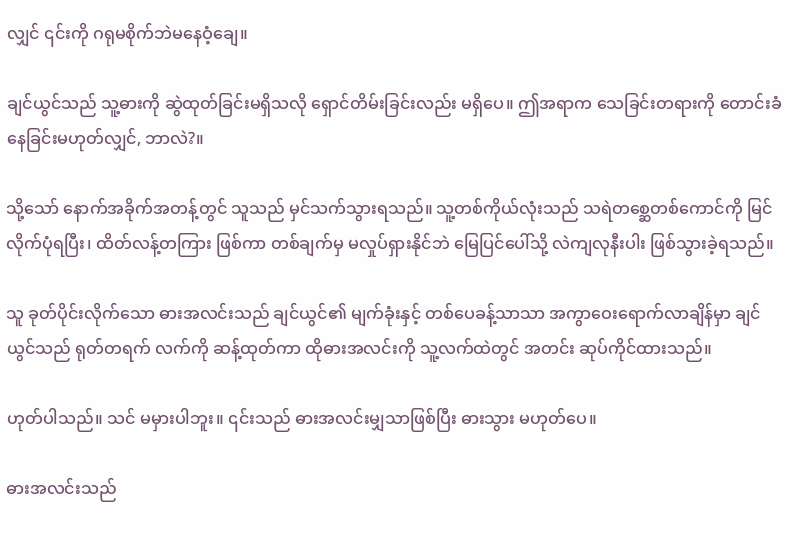လျှင် ၎င်းကို ဂရုမစိုက်ဘဲမနေဝံ့ချေ။

ချင်ယွင်သည် သူ့ဓားကို ဆွဲထုတ်ခြင်းမရှိသလို ရှောင်တိမ်းခြင်းလည်း မရှိပေ။ ဤအရာက သေခြင်းတရားကို တောင်းခံနေခြင်းမဟုတ်လျှင်, ဘာလဲ?။

သို့သော် နောက်အခိုက်အတန့်တွင် သူသည် မှင်သက်သွားရသည်။ သူ့တစ်ကိုယ်လုံးသည် သရဲတစ္ဆေတစ်ကောင်ကို မြင်လိုက်ပုံရပြီး၊ ထိတ်လန့်တကြား ဖြစ်ကာ တစ်ချက်မှ မလှုပ်ရှားနိုင်ဘဲ မြေပြင်ပေါ်သို့ လဲကျလုနီးပါး ဖြစ်သွားခဲ့ရသည်။

သူ ခုတ်ပိုင်းလိုက်သော ဓားအလင်းသည် ချင်ယွင်၏ မျက်ခုံးနှင့် တစ်ပေခန့်သာသာ အကွာဝေးရောက်လာချိန်မှာ ချင်ယွင်သည် ရုတ်တရက် လက်ကို ဆန့်ထုတ်ကာ ထိုဓားအလင်းကို သူ့လက်ထဲတွင် အတင်း ဆုပ်ကိုင်ထားသည်။

ဟုတ်ပါသည်။ သင် မမှားပါဘူး။ ၎င်းသည် ဓားအလင်းမျှသာဖြစ်ပြီး ဓားသွား မဟုတ်ပေ။

ဓားအလင်းသည်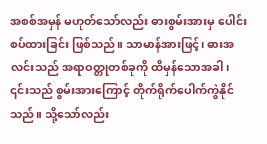အစစ်အမှန် မဟုတ်သော်လည်း ဓားစွမ်းအားမှ ပေါင်းစပ်ထားခြင်း ဖြစ်သည်။ သာမာန်အားဖြင့်၊ ဓားအလင်းသည် အရာဝတ္တုတစ်ခုကို ထိမှန်သောအခါ၊ ၎င်းသည် စွမ်းအားကြောင့် တိုက်ရိုက်ပေါက်ကွဲနိုင်သည်။ သို့သော်လည်း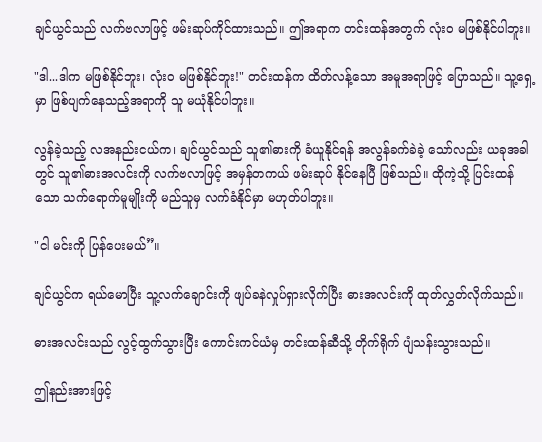ချင်ယွင်သည် လက်ဗလာဖြင့် ဖမ်းဆုပ်ကိုင်ထားသည်။ ဤအရာက တင်းထန်အတွက် လုံးဝ မဖြစ်နိုင်ပါဘူး။

"ဒါ...ဒါက မဖြစ်နိုင်ဘူး၊ လုံးဝ မဖြစ်နိုင်ဘူး!" တင်းထန်က ထိတ်လန့်သော အမူအရာဖြင့် ပြောသည်။ သူ့ရှေ့မှာ ဖြစ်ပျက်နေသည့်အရာကို သူ မယုံနိုင်ပါဘူး။

လွန်ခဲ့သည့် လအနည်းငယ်က၊ ချင်ယွင်သည် သူ၏ဓားကို ခံယူနိုင်ရန် အလွန်ခက်ခဲခဲ့ သော်လည်း ယခုအခါတွင် သူ၏ဓားအလင်းကို လက်ဗလာဖြင့် အမှန်တကယ် ဖမ်းဆုပ် နိုင်နေပြီ ဖြစ်သည်။ ထိုကဲ့သို့ ပြင်းထန်သော သက်ရောက်မူမျိုးကို မည်သူမှ လက်ခံနိုင်မှာ မဟုတ်ပါဘူး။

"ငါ မင်းကို ပြန်ပေးမယ်”။

ချင်ယွင်က ရယ်မောပြီး သူ့လက်ချောင်းကို ဖျပ်ခနဲလှုပ်ရှားလိုက်ပြီး ဓားအလင်းကို ထုတ်လွှတ်လိုက်သည်။

ဓားအလင်းသည် လွင့်ထွက်သွားပြီး ကောင်းကင်ယံမှ တင်းထန်ဆီသို့ တိုက်ရိုက် ပျံသန်းသွားသည်။

ဤနည်းအားဖြင့်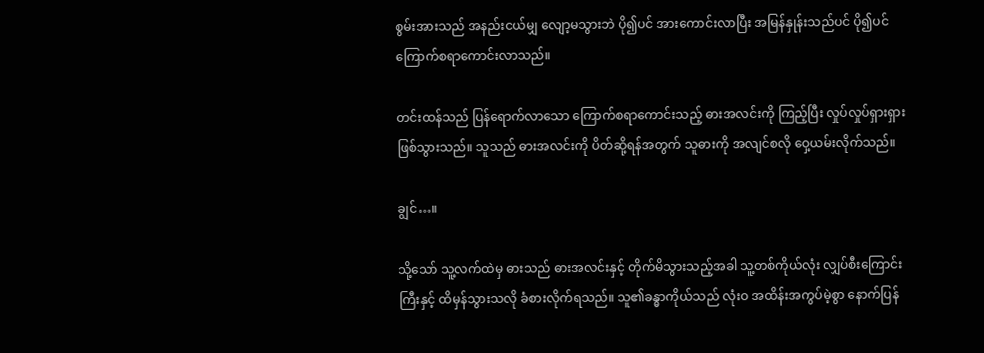စွမ်းအားသည် အနည်းငယ်မျှ လျော့မသွားဘဲ ပို၍ပင် အားကောင်းလာပြီး အမြန်နှုန်းသည်ပင် ပို၍ပင် ကြောက်စရာကောင်းလာသည်။

တင်းထန်သည် ပြန်ရောက်လာသော ကြောက်စရာကောင်းသည့် ဓားအလင်းကို ကြည့်ပြီး လှုပ်လှုပ်ရှားရှား ဖြစ်သွားသည်။ သူသည် ဓားအလင်းကို ပိတ်ဆို့ရန်အတွက် သူဓားကို အလျင်စလို ဝှေ့ယမ်းလိုက်သည်။

ချွင်…။

သို့သော် သူ့လက်ထဲမှ ဓားသည် ဓားအလင်းနှင့် တိုက်မိသွားသည့်အခါ သူ့တစ်ကိုယ်လုံး လျှပ်စီးကြောင်းကြီးနှင့် ထိမှန်သွားသလို ခံစားလိုက်ရသည်။ သူ၏ခန္ဓာကိုယ်သည် လုံးဝ အထိန်းအကွပ်မဲ့စွာ နောက်ပြန်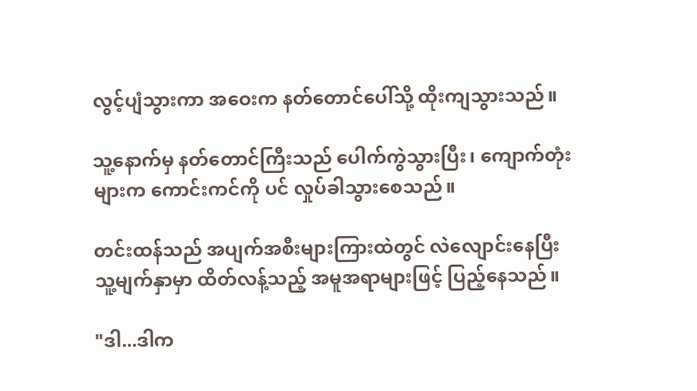လွင့်ပျံသွားကာ အဝေးက နတ်တောင်ပေါ်သို့ ထိုးကျသွားသည်။

သူ့နောက်မှ နတ်တောင်ကြီးသည် ပေါက်ကွဲသွားပြီး၊ ကျောက်တုံးများက ကောင်းကင်ကို ပင် လှုပ်ခါသွားစေသည်။

တင်းထန်သည် အပျက်အစီးများကြားထဲတွင် လဲလျောင်းနေပြီး သူ့မျက်နှာမှာ ထိတ်လန့်သည့် အမူအရာများဖြင့် ပြည့်နေသည်။

"ဒါ...ဒါက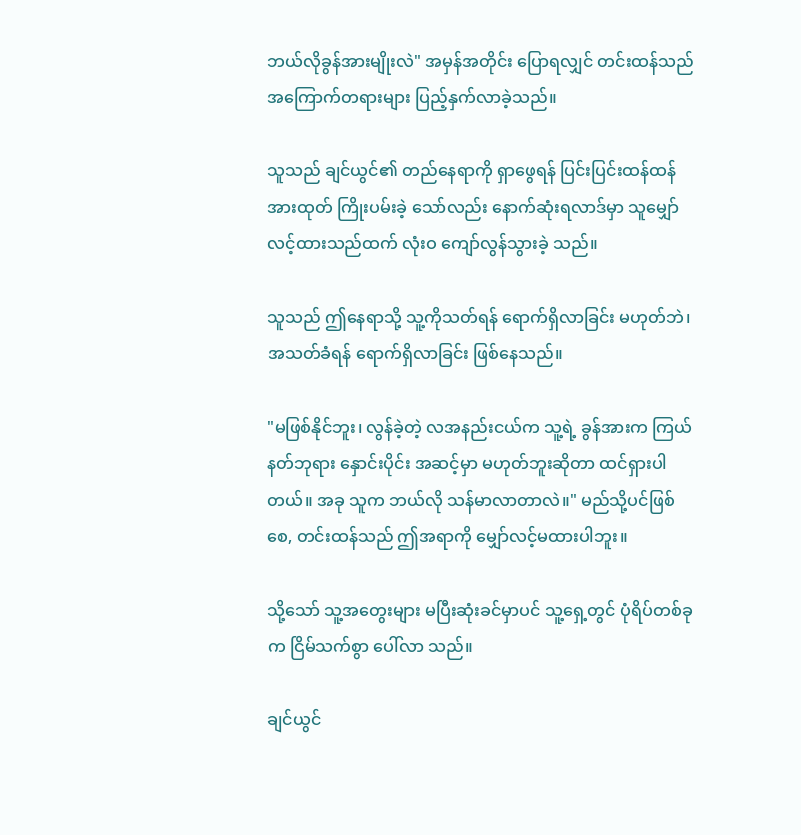ဘယ်လိုခွန်အားမျိုးလဲ" အမှန်အတိုင်း ပြောရလျှင် တင်းထန်သည် အကြောက်တရားများ ပြည့်နှက်လာခဲ့သည်။

သူသည် ချင်ယွင်၏ တည်နေရာကို ရှာဖွေရန် ပြင်းပြင်းထန်ထန် အားထုတ် ကြိုးပမ်းခဲ့ သော်လည်း နောက်ဆုံးရလာဒ်မှာ သူမျှော်လင့်ထားသည်ထက် လုံးဝ ကျော်လွန်သွားခဲ့ သည်။

သူသည် ဤနေရာသို့ သူ့ကိုသတ်ရန် ရောက်ရှိလာခြင်း မဟုတ်ဘဲ၊ အသတ်ခံရန် ရောက်ရှိလာခြင်း ဖြစ်နေသည်။

"မဖြစ်နိုင်ဘူး၊ လွန်ခဲ့တဲ့ လအနည်းငယ်က သူ့ရဲ့ ခွန်အားက ကြယ်နတ်ဘုရား နှောင်းပိုင်း အဆင့်မှာ မဟုတ်ဘူးဆိုတာ ထင်ရှားပါတယ်။ အခု သူက ဘယ်လို သန်မာလာတာလဲ။" မည်သို့ပင်ဖြစ်စေ, တင်းထန်သည် ဤအရာကို မျှော်လင့်မထားပါဘူး။

သို့သော် သူ့အတွေးများ မပြီးဆုံးခင်မှာပင် သူ့ရှေ့တွင် ပုံရိပ်တစ်ခုက ငြိမ်သက်စွာ ပေါ်လာ သည်။

ချင်ယွင်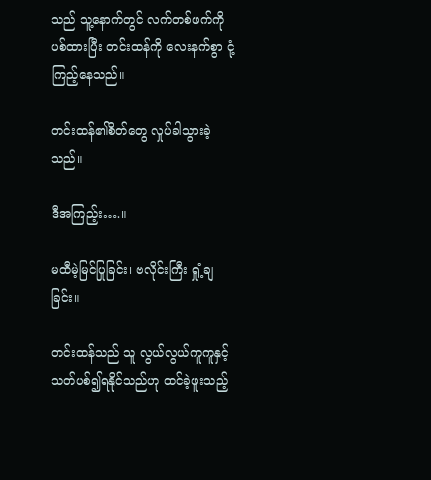သည် သူ့နောက်တွင် လက်တစ်ဖက်ကို ပစ်ထားပြီး တင်းထန်ကို လေးနက်စွာ ငုံ့ကြည့်နေသည်။

တင်းထန်၏စိတ်တွေ လှုပ်ခါသွားခဲ့သည်။

ဒီအကြည့်း….။

မထီမဲ့မြင်ပြုခြင်း၊ ဗလိုင်းကြီး ရှုံ့ချခြင်း။

တင်းထန်သည် သူ လွယ်လွယ်ကူကူနှင့် သတ်ပစ်၍ရနိုင်သည်ဟု ထင်ခဲ့ဖူးသည့်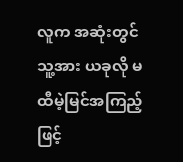လူက အဆုံးတွင် သူ့အား ယခုလို မထီမဲ့မြင်အကြည့်ဖြင့်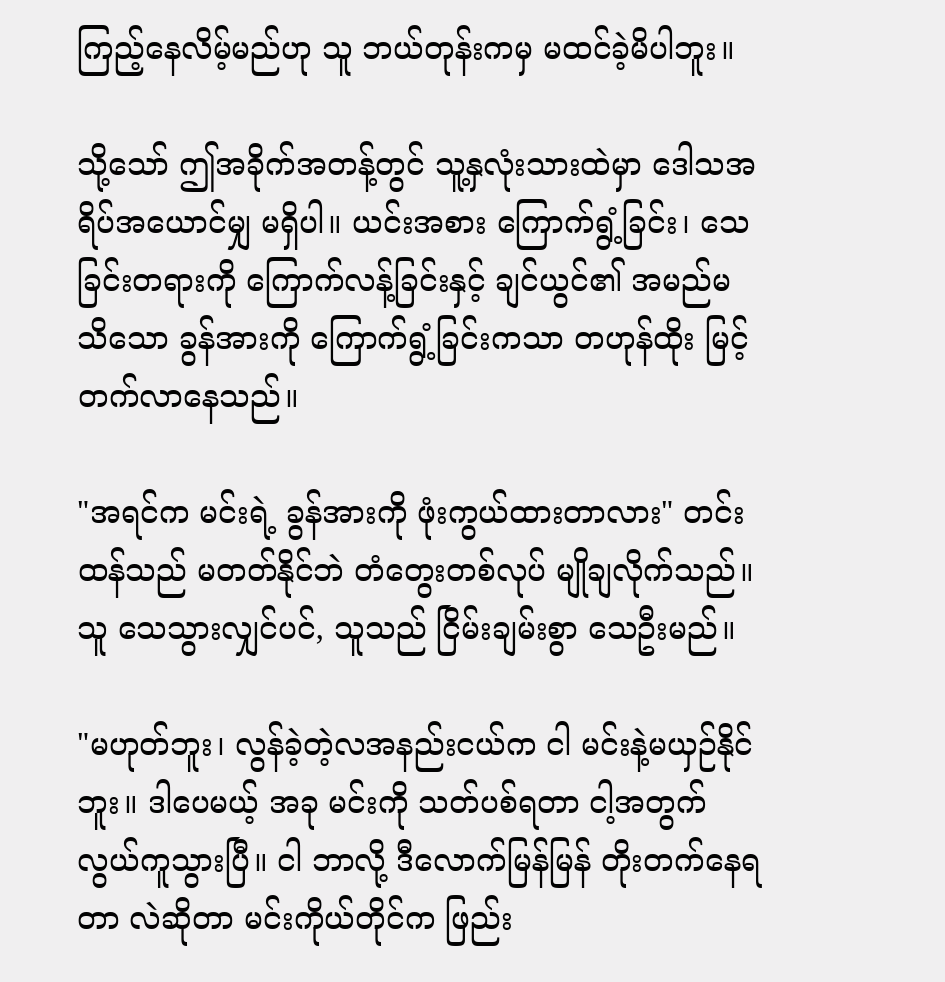ကြည့်နေလိမ့်မည်ဟု သူ ဘယ်တုန်းကမှ မထင်ခဲ့မိပါဘူး။

သို့သော် ဤအခိုက်အတန့်တွင် သူ့နှလုံးသားထဲမှာ ဒေါသအရိပ်အယောင်မျှ မရှိပါ။ ယင်းအစား ကြောက်ရွံ့ခြင်း၊ သေခြင်းတရားကို ကြောက်လန့်ခြင်းနှင့် ချင်ယွင်၏ အမည်မသိသော ခွန်အားကို ကြောက်ရွံ့ခြင်းကသာ တဟုန်ထိုး မြင့်တက်လာနေသည်။

"အရင်က မင်းရဲ့ ခွန်အားကို ဖုံးကွယ်ထားတာလား" တင်းထန်သည် မတတ်နိုင်ဘဲ တံတွေးတစ်လုပ် မျိုချလိုက်သည်။ သူ သေသွားလျှင်ပင်, သူသည် ငြိမ်းချမ်းစွာ သေဦးမည်။

"မဟုတ်ဘူး၊ လွန်ခဲ့တဲ့လအနည်းငယ်က ငါ မင်းနဲ့မယှဉ်နိုင်ဘူး။ ဒါပေမယ့် အခု မင်းကို သတ်ပစ်ရတာ ငါ့အတွက် လွယ်ကူသွားပြီ။ ငါ ဘာလို့ ဒီလောက်မြန်မြန် တိုးတက်နေရတာ လဲဆိုတာ မင်းကိုယ်တိုင်က ဖြည်း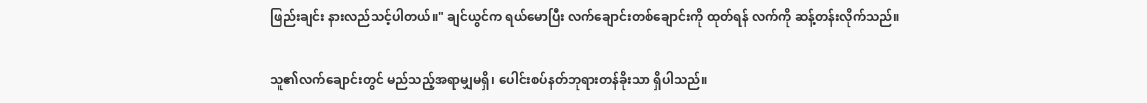ဖြည်းချင်း နားလည်သင့်ပါတယ်။" ချင်ယွင်က ရယ်မောပြီး လက်ချောင်းတစ်ချောင်းကို ထုတ်ရန် လက်ကို ဆန့်တန်းလိုက်သည်။

သူ၏လက်ချောင်းတွင် မည်သည့်အရာမျှမရှိ၊ ပေါင်းစပ်နတ်ဘုရားတန်ခိုးသာ ရှိပါသည်။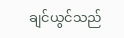ချင်ယွင်သည်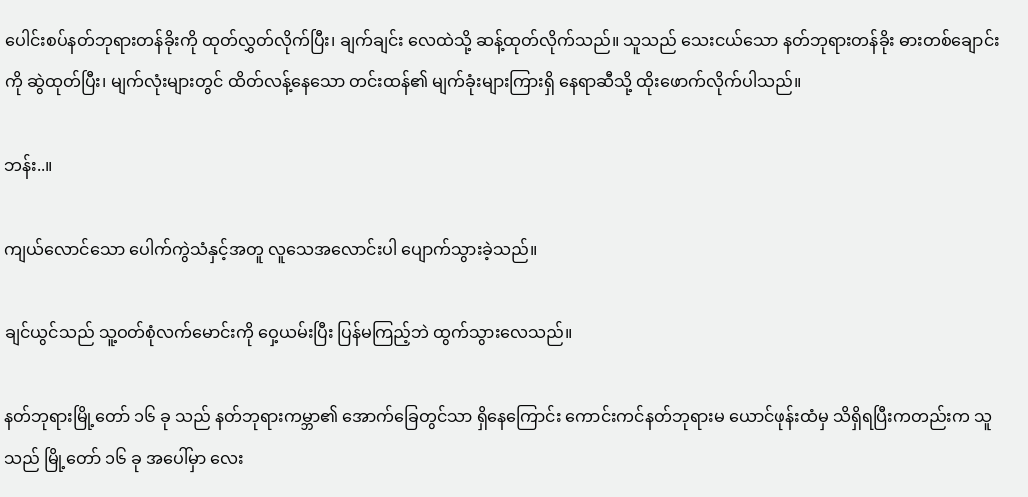ပေါင်းစပ်နတ်ဘုရားတန်ခိုးကို ထုတ်လွှတ်လိုက်ပြီး၊ ချက်ချင်း လေထဲသို့ ဆန့်ထုတ်လိုက်သည်။ သူသည် သေးငယ်သော နတ်ဘုရားတန်ခိုး ဓားတစ်ချောင်းကို ဆွဲထုတ်ပြီး၊ မျက်လုံးများတွင် ထိတ်လန့်နေသော တင်းထန်၏ မျက်ခုံးများကြားရှိ နေရာဆီသို့ ထိုးဖောက်လိုက်ပါသည်။

ဘန်း..။

ကျယ်လောင်သော ပေါက်ကွဲသံနှင့်အတူ လူသေအလောင်းပါ ပျောက်သွားခဲ့သည်။

ချင်ယွင်သည် သူ့ဝတ်စုံလက်မောင်းကို ဝှေ့ယမ်းပြီး ပြန်မကြည့်ဘဲ ထွက်သွားလေသည်။

နတ်ဘုရားမြို့တော် ၁၆ ခု သည် နတ်ဘုရားကမ္ဘာ၏ အောက်ခြေတွင်သာ ရှိနေကြောင်း ကောင်းကင်နတ်ဘုရားမ ယောင်ဖုန်းထံမှ သိရှိရပြီးကတည်းက သူသည် မြို့တော် ၁၆ ခု အပေါ်မှာ လေး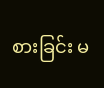စားခြင်း မ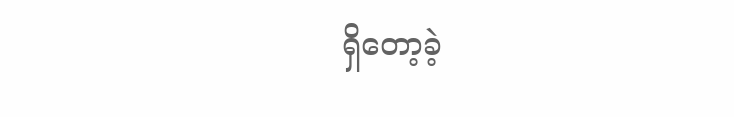ရှိတော့ခဲ့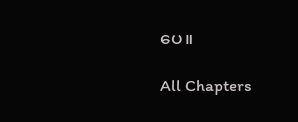ပေ။

All Chapters